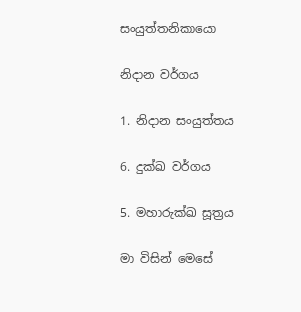සංයුත්තනිකායො

නිදාන වර්ගය

1. නිදාන සංයුත්තය

6. දුක්ඛ වර්ගය

5. මහාරුක්ඛ සූත්‍රය

මා විසින් මෙසේ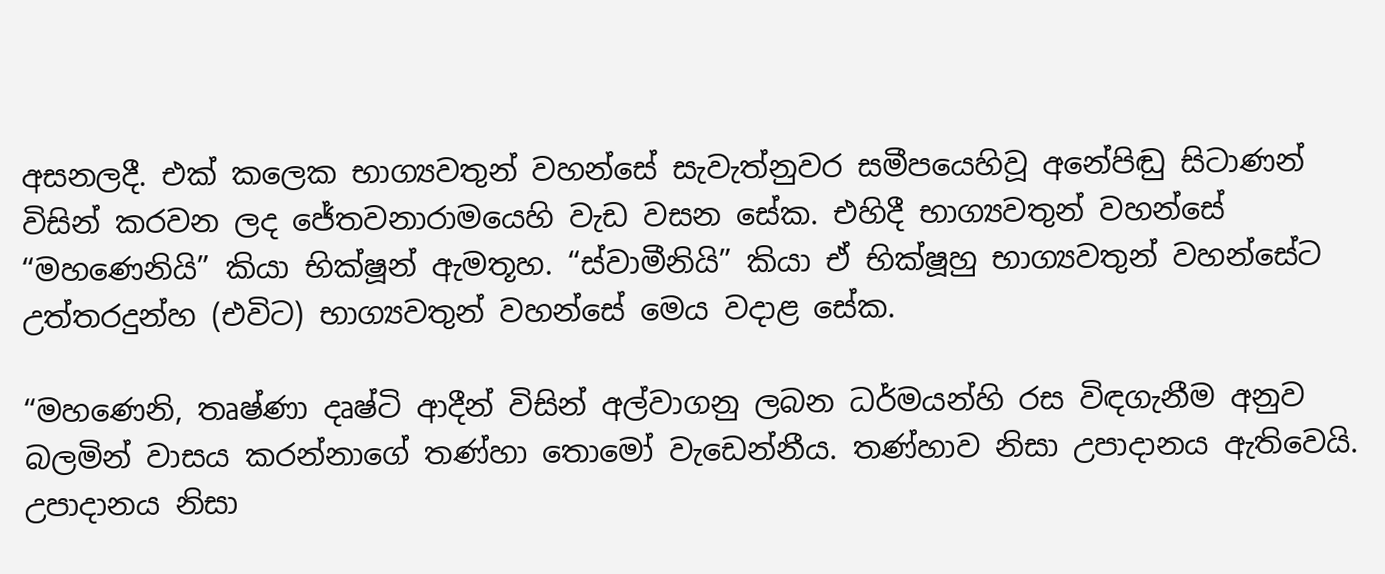අසනලදී. එක් කලෙක භාග්‍යවතුන් වහන්සේ සැවැත්නුවර සමීපයෙහිවූ අනේපිඬු සිටාණන් විසින් කරවන ලද ජේතවනාරාමයෙහි වැඩ වසන සේක. එහිදී භාග්‍යවතුන් වහන්සේ “මහණෙනියි” කියා භික්ෂූන් ඇමතූහ. “ස්වාමීනියි” කියා ඒ භික්ෂූහු භාග්‍යවතුන් වහන්සේට උත්තරදුන්හ (එවිට) භාග්‍යවතුන් වහන්සේ මෙය වදාළ සේක.

“මහණෙනි, තෘෂ්ණා දෘෂ්ටි ආදීන් විසින් අල්වාගනු ලබන ධර්මයන්හි රස විඳගැනීම අනුව බලමින් වාසය කරන්නාගේ තණ්හා තොමෝ වැඩෙන්නීය. තණ්හාව නිසා උපාදානය ඇතිවෙයි. උපාදානය නිසා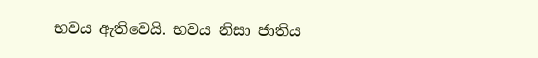භවය ඇතිවෙයි. භවය නිසා ජාතිය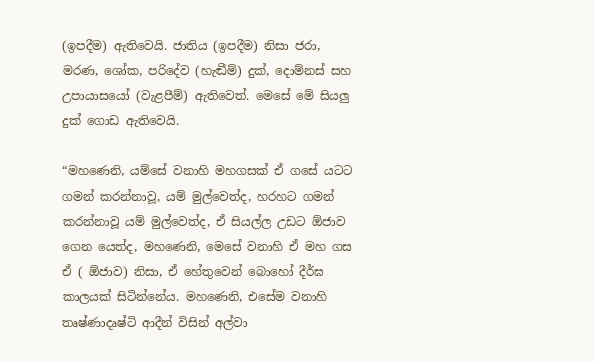(ඉපදීම) ඇතිවෙයි. ජාතිය (ඉපදීම) නිසා ජරා, මරණ, ශෝක, පරිදේව (හැඬීම්) දුක්, දොම්නස් සහ උපායාසයෝ (වැළපීම්) ඇතිවෙත්. මෙසේ මේ සියලු දුක් ගොඩ ඇතිවෙයි.

“මහණෙනි, යම්සේ වනාහි මහගසක් ඒ ගසේ යටට ගමන් කරන්නාවූ, යම් මුල්වෙත්ද, හරහට ගමන් කරන්නාවූ යම් මුල්වෙත්ද, ඒ සියල්ල උඩට ඕජාව ගෙන යෙත්ද, මහණෙනි, මෙසේ වනාහි ඒ මහ ගස ඒ ( ඕජාව) නිසා, ඒ හේතුවෙන් බොහෝ දීර්ඝ කාලයක් සිටින්නේය. මහණෙනි, එසේම වනාහි තෘෂ්ණාදෘෂ්ටි ආදීන් විසින් අල්වා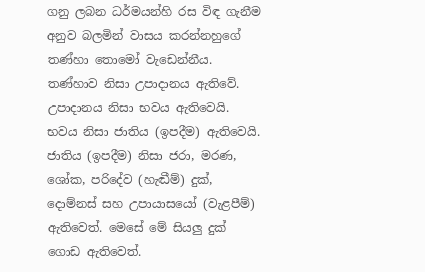ගනු ලබන ධර්මයන්හි රස විඳ ගැනීම අනුව බලමින් වාසය කරන්නහුගේ තණ්හා තොමෝ වැඩෙන්නීය. තණ්හාව නිසා උපාදානය ඇතිවේ. උපාදානය නිසා භවය ඇතිවෙයි. භවය නිසා ජාතිය (ඉපදීම) ඇතිවෙයි. ජාතිය (ඉපදීම) නිසා ජරා, මරණ, ශෝක, පරිදේව (හැඬීම්) දුක්, දොම්නස් සහ උපායාසයෝ (වැළපීම්) ඇතිවෙත්. මෙසේ මේ සියලු දුක් ගොඩ ඇතිවෙත්.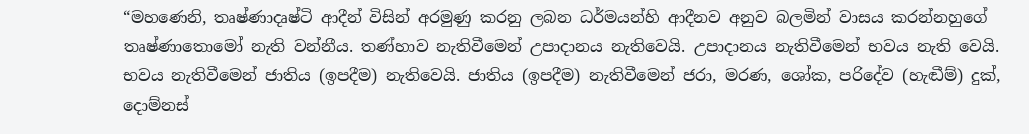“මහණෙනි, තෘෂ්ණාදෘෂ්ටි ආදීන් විසින් අරමුණු කරනු ලබන ධර්මයන්හි ආදීනව අනුව බලමින් වාසය කරන්නහුගේ තෘෂ්ණාතොමෝ නැති වන්නීය. තණ්හාව නැතිවීමෙන් උපාදානය නැතිවෙයි. උපාදානය නැතිවීමෙන් භවය නැති වෙයි. භවය නැතිවීමෙන් ජාතිය (ඉපදීම) නැතිවෙයි. ජාතිය (ඉපදීම) නැතිවීමෙන් ජරා, මරණ, ශෝක, පරිදේව (හැඬීම්) දුක්, දොම්නස්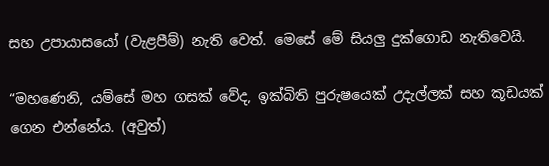සහ උපායාසයෝ (වැළපීම්) නැති වෙත්. මෙසේ මේ සියලු දුක්ගොඩ නැතිවෙයි.

“මහණෙනි, යම්සේ මහ ගසක් වේද, ඉක්බිති පුරුෂයෙක් උදැල්ලක් සහ කූඩයක් ගෙන එන්නේය. (අවුත්)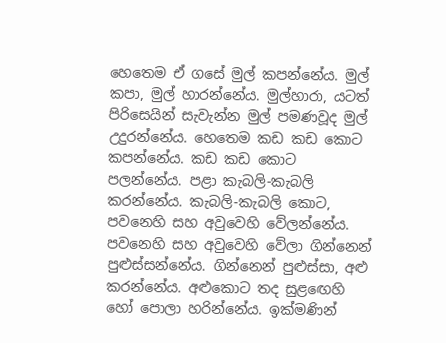හෙතෙම ඒ ගසේ මුල් කපන්නේය. මුල් කපා, මුල් හාරන්නේය. මුල්හාරා, යටත් පිරිසෙයින් සැවැන්න මුල් පමණවූද මුල් උදුරන්නේය. හෙතෙම කඩ කඩ කොට කපන්නේය. කඩ කඩ කොට පලන්නේය. පළා කැබලි-කැබලි කරන්නේය. කැබලි-කැබලි කොට, පවනෙහි සහ අවුවෙහි වේලන්නේය. පවනෙහි සහ අවුවෙහි වේලා ගින්නෙන් පුළුස්සන්නේය. ගින්නෙන් පුළුස්සා, අළු කරන්නේය. අළුකොට තද සුළඟෙහි හෝ පොලා හරින්නේය. ඉක්මණින්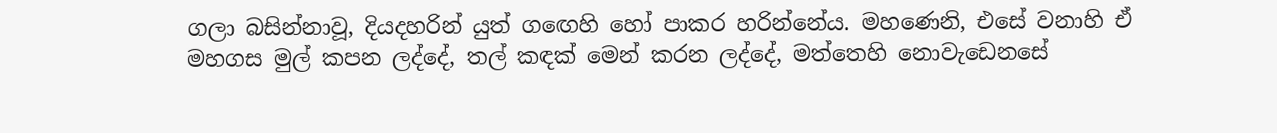ගලා බසින්නාවූ, දියදහරින් යුත් ගඟෙහි හෝ පාකර හරින්නේය. මහණෙනි, එසේ වනාහි ඒ මහගස මුල් කපන ලද්දේ, තල් කඳක් මෙන් කරන ලද්දේ, මත්තෙහි නොවැඩෙනසේ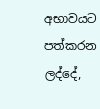අභාවයට පත්කරන ලද්දේ,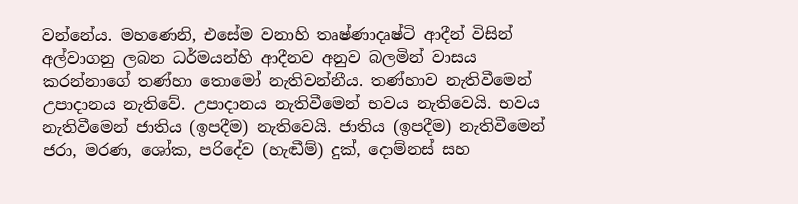වන්නේය. මහණෙනි, එසේම වනාහි තෘෂ්ණාදෘෂ්ටි ආදීන් විසින් අල්වාගනු ලබන ධර්මයන්හි ආදීනව අනුව බලමින් වාසය කරන්නාගේ තණ්හා තොමෝ නැතිවන්නීය. තණ්හාව නැතිවීමෙන් උපාදානය නැතිවේ. උපාදානය නැතිවීමෙන් භවය නැතිවෙයි. භවය නැතිවීමෙන් ජාතිය (ඉපදීම) නැතිවෙයි. ජාතිය (ඉපදීම) නැතිවීමෙන් ජරා, මරණ, ශෝක, පරිදේව (හැඬීම්) දුක්, දොම්නස් සහ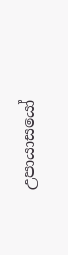උපායාසයෝ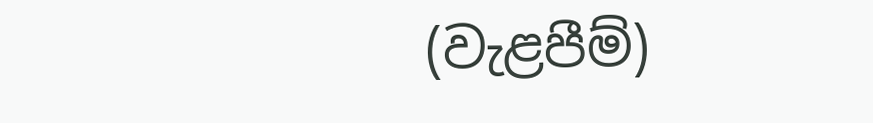(වැළපීම්)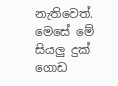නැතිවෙත්. මෙසේ මේ සියලු දුක් ගොඩ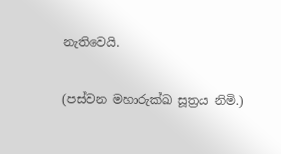නැතිවෙයි.

(පස්වන මහාරුක්ඛ සූත්‍රය නිමි.)